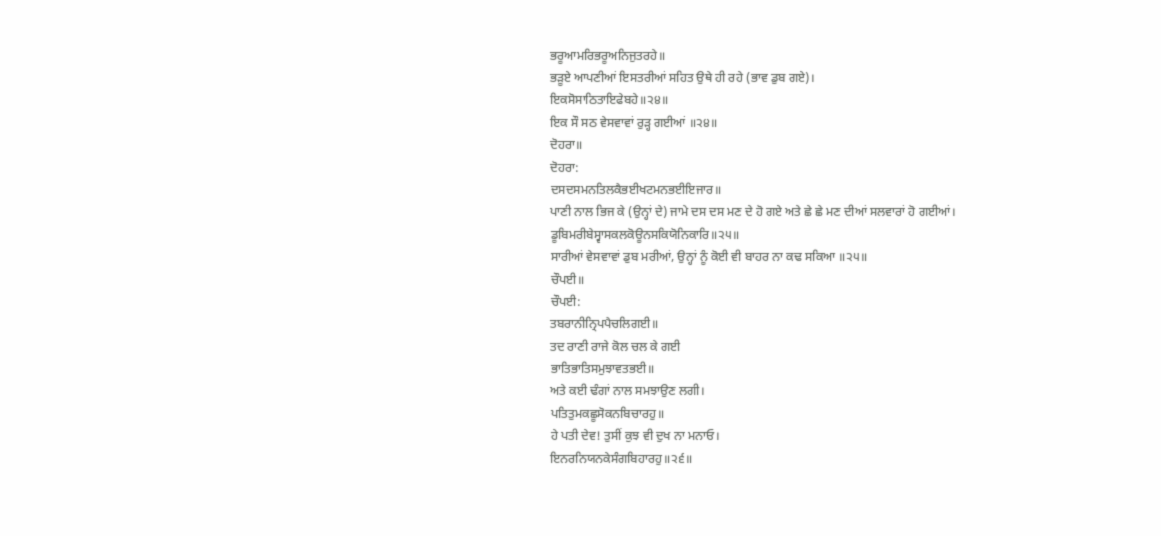ਭਰੂਆਮਰਿਭਰੂਅਨਿਜੁਤਰਹੇ॥
ਭੜੂਏ ਆਪਣੀਆਂ ਇਸਤਰੀਆਂ ਸਹਿਤ ਉਥੇ ਹੀ ਰਹੇ (ਭਾਵ ਡੁਬ ਗਏ)।
ਇਕਸੋਸਾਠਿਤਾਇਫੇਬਹੇ॥੨੪॥
ਇਕ ਸੌ ਸਠ ਵੇਸਵਾਵਾਂ ਰੁੜ੍ਹ ਗਈਆਂ ॥੨੪॥
ਦੋਹਰਾ॥
ਦੋਹਰਾ:
ਦਸਦਸਮਨਤਿਲਕੈਭਈਖਟਮਨਭਈਇਜਾਰ॥
ਪਾਣੀ ਨਾਲ ਭਿਜ ਕੇ (ਉਨ੍ਹਾਂ ਦੇ) ਜਾਮੇ ਦਸ ਦਸ ਮਣ ਦੇ ਹੋ ਗਏ ਅਤੇ ਛੇ ਛੇ ਮਣ ਦੀਆਂ ਸਲਵਾਰਾਂ ਹੋ ਗਈਆਂ।
ਡੂਬਿਮਰੀਬੇਸ੍ਵਾਸਕਲਕੋਊਨਸਕਿਯੋਨਿਕਾਰਿ॥੨੫॥
ਸਾਰੀਆਂ ਵੇਸਵਾਵਾਂ ਡੁਬ ਮਰੀਆਂ, ਉਨ੍ਹਾਂ ਨੂੰ ਕੋਈ ਵੀ ਬਾਹਰ ਨਾ ਕਢ ਸਕਿਆ ॥੨੫॥
ਚੌਪਈ॥
ਚੌਪਈ:
ਤਬਰਾਨੀਨ੍ਰਿਪਪੈਚਲਿਗਈ॥
ਤਦ ਰਾਣੀ ਰਾਜੇ ਕੋਲ ਚਲ ਕੇ ਗਈ
ਭਾਤਿਭਾਤਿਸਮੁਝਾਵਤਭਈ॥
ਅਤੇ ਕਈ ਢੰਗਾਂ ਨਾਲ ਸਮਝਾਉਣ ਲਗੀ।
ਪਤਿਤੁਮਕਛੂਸੋਕਨਬਿਚਾਰਹੁ॥
ਹੇ ਪਤੀ ਦੇਵ! ਤੁਸੀਂ ਕੁਝ ਵੀ ਦੁਖ ਨਾ ਮਨਾਓ।
ਇਨਰਨਿਯਨਕੇਸੰਗਬਿਹਾਰਹੁ॥੨੬॥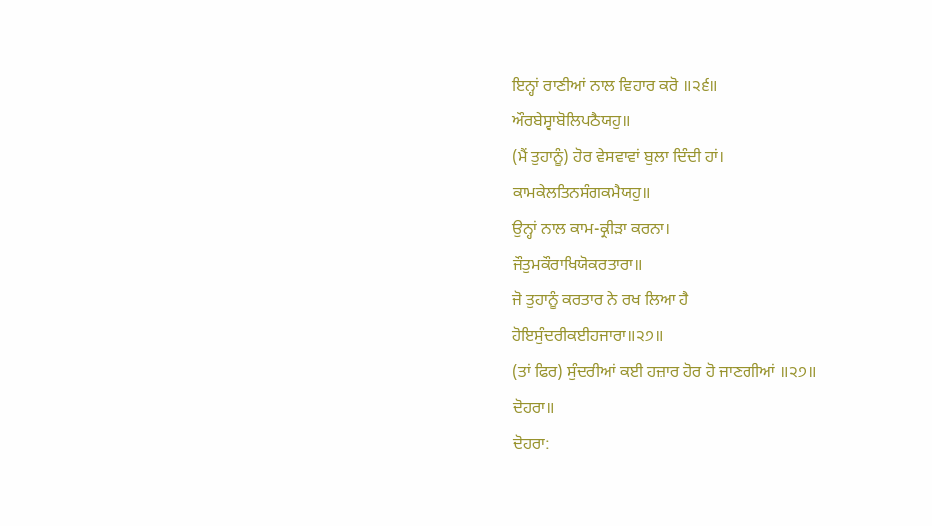ਇਨ੍ਹਾਂ ਰਾਣੀਆਂ ਨਾਲ ਵਿਹਾਰ ਕਰੋ ॥੨੬॥
ਔਰਬੇਸ੍ਵਾਬੋਲਿਪਠੈਯਹੁ॥
(ਮੈਂ ਤੁਹਾਨੂੰ) ਹੋਰ ਵੇਸਵਾਵਾਂ ਬੁਲਾ ਦਿੰਦੀ ਹਾਂ।
ਕਾਮਕੇਲਤਿਨਸੰਗਕਮੈਯਹੁ॥
ਉਨ੍ਹਾਂ ਨਾਲ ਕਾਮ-ਕ੍ਰੀੜਾ ਕਰਨਾ।
ਜੌਤੁਮਕੌਰਾਖਿਯੋਕਰਤਾਰਾ॥
ਜੋ ਤੁਹਾਨੂੰ ਕਰਤਾਰ ਨੇ ਰਖ ਲਿਆ ਹੈ
ਹੋਇਸੁੰਦਰੀਕਈਹਜਾਰਾ॥੨੭॥
(ਤਾਂ ਫਿਰ) ਸੁੰਦਰੀਆਂ ਕਈ ਹਜ਼ਾਰ ਹੋਰ ਹੋ ਜਾਣਗੀਆਂ ॥੨੭॥
ਦੋਹਰਾ॥
ਦੋਹਰਾ: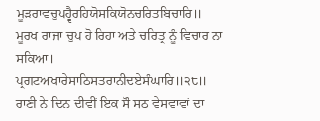ਮੂੜਰਾਵਚੁਪਹ੍ਵੈਰਹਿਯੋਸਕਿਯੋਨਚਰਿਤਬਿਚਾਰਿ॥
ਮੂਰਖ ਰਾਜਾ ਚੁਪ ਹੋ ਰਿਹਾ ਅਤੇ ਚਰਿਤ੍ਰ ਨੂੰ ਵਿਚਾਰ ਨਾ ਸਕਿਆ।
ਪ੍ਰਗਟਅਖਾਰੇਸਾਠਿਸਤਰਾਨੀਦਏਸੰਘਾਰਿ॥੨੮॥
ਰਾਣੀ ਨੇ ਦਿਨ ਦੀਵੀਂ ਇਕ ਸੌ ਸਠ ਵੇਸਵਾਵਾਂ ਦਾ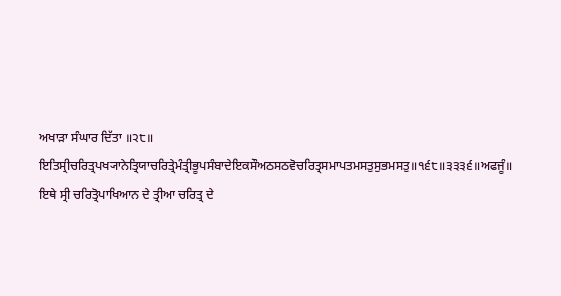ਅਖਾੜਾ ਸੰਘਾਰ ਦਿੱਤਾ ॥੨੮॥
ਇਤਿਸ੍ਰੀਚਰਿਤ੍ਰਪਖ੍ਯਾਨੇਤ੍ਰਿਯਾਚਰਿਤ੍ਰੇਮੰਤ੍ਰੀਭੂਪਸੰਬਾਦੇਇਕਸੌਅਠਸਠਵੋਚਰਿਤ੍ਰਸਮਾਪਤਮਸਤੁਸੁਭਮਸਤੁ॥੧੬੮॥੩੩੩੬॥ਅਫਜੂੰ॥
ਇਥੇ ਸ੍ਰੀ ਚਰਿਤ੍ਰੋਪਾਖਿਆਨ ਦੇ ਤ੍ਰੀਆ ਚਰਿਤ੍ਰ ਦੇ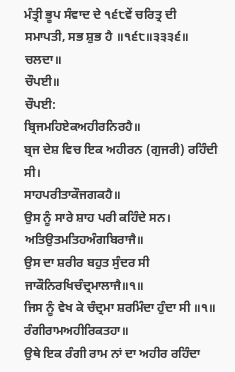ਮੰਤ੍ਰੀ ਭੂਪ ਸੰਵਾਦ ਦੇ ੧੬੮ਵੇਂ ਚਰਿਤ੍ਰ ਦੀ ਸਮਾਪਤੀ, ਸਭ ਸ਼ੁਭ ਹੈ ॥੧੬੮॥੩੩੩੬॥ ਚਲਦਾ॥
ਚੌਪਈ॥
ਚੌਪਈ:
ਬ੍ਰਿਜਮਹਿਏਕਅਹੀਰਨਿਰਹੈ॥
ਬ੍ਰਜ ਦੇਸ਼ ਵਿਚ ਇਕ ਅਹੀਰਨ (ਗੁਜਰੀ) ਰਹਿੰਦੀ ਸੀ।
ਸਾਹਪਰੀਤਾਕੌਜਗਕਹੈ॥
ਉਸ ਨੂੰ ਸਾਰੇ ਸ਼ਾਹ ਪਰੀ ਕਹਿੰਦੇ ਸਨ।
ਅਤਿਉਤਮਤਿਹਅੰਗਬਿਰਾਜੈ॥
ਉਸ ਦਾ ਸ਼ਰੀਰ ਬਹੁਤ ਸੁੰਦਰ ਸੀ
ਜਾਕੌਨਿਰਖਿਚੰਦ੍ਰਮਾਲਾਜੈ॥੧॥
ਜਿਸ ਨੂੰ ਵੇਖ ਕੇ ਚੰਦ੍ਰਮਾ ਸ਼ਰਮਿੰਦਾ ਹੁੰਦਾ ਸੀ ॥੧॥
ਰੰਗੀਰਾਮਅਹੀਰਿਕਤਹਾ॥
ਉਥੇ ਇਕ ਰੰਗੀ ਰਾਮ ਨਾਂ ਦਾ ਅਹੀਰ ਰਹਿੰਦਾ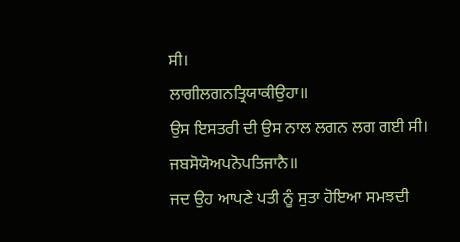ਸੀ।
ਲਾਗੀਲਗਨਤ੍ਰਿਯਾਕੀਉਹਾ॥
ਉਸ ਇਸਤਰੀ ਦੀ ਉਸ ਨਾਲ ਲਗਨ ਲਗ ਗਈ ਸੀ।
ਜਬਸੋਯੋਅਪਨੋਪਤਿਜਾਨੈ॥
ਜਦ ਉਹ ਆਪਣੇ ਪਤੀ ਨੂੰ ਸੁਤਾ ਹੋਇਆ ਸਮਝਦੀ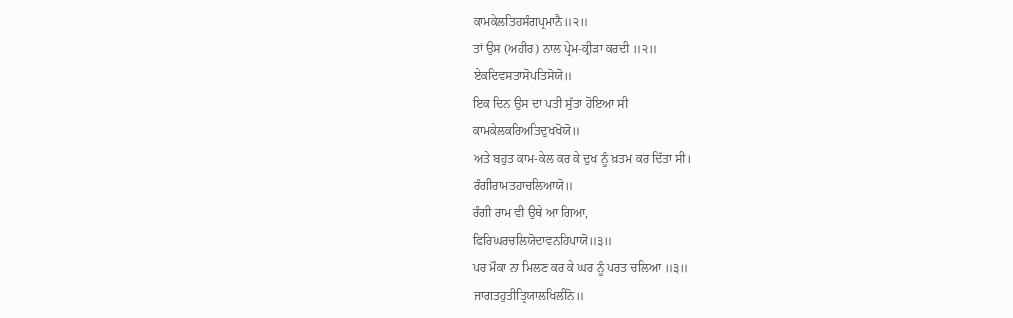ਕਾਮਕੇਲਤਿਹਸੰਗਪ੍ਰਮਾਨੈ॥੨॥
ਤਾਂ ਉਸ (ਅਹੀਰ) ਨਾਲ ਪ੍ਰੇਮ-ਕ੍ਰੀੜਾ ਕਰਦੀ ॥੨॥
ਏਕਦਿਵਸਤਾਸੋਪਤਿਸੋਯੋ॥
ਇਕ ਦਿਨ ਉਸ ਦਾ ਪਤੀ ਸੁੱਤਾ ਹੋਇਆ ਸੀ
ਕਾਮਕੇਲਕਰਿਅਤਿਦੁਖਖੋਯੋ॥
ਅਤੇ ਬਹੁਤ ਕਾਮ-ਕੇਲ ਕਰ ਕੇ ਦੁਖ ਨੂੰ ਖ਼ਤਮ ਕਰ ਦਿੱਤਾ ਸੀ।
ਰੰਗੀਰਾਮਤਹਾਚਲਿਆਯੋ॥
ਰੰਗੀ ਰਾਮ ਵੀ ਉਥੇ ਆ ਗਿਆ,
ਫਿਰਿਘਰਚਲਿਯੋਦਾਵਨਹਿਪਾਯੋ॥੩॥
ਪਰ ਮੌਕਾ ਨਾ ਮਿਲਣ ਕਰ ਕੇ ਘਰ ਨੂੰ ਪਰਤ ਚਲਿਆ ॥੩॥
ਜਾਗਤਹੁਤੀਤ੍ਰਿਯਾਲਖਿਲੀਨੋ॥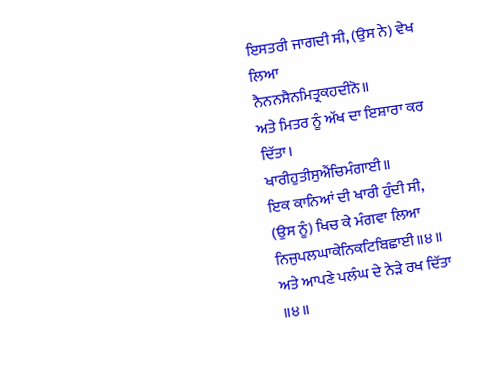ਇਸਤਰੀ ਜਾਗਦੀ ਸੀ, (ਉਸ ਨੇ) ਵੇਖ ਲਿਆ
ਨੈਨਨਸੈਨਮਿਤ੍ਰਕਹਦੀਨੋ॥
ਅਤੇ ਮਿਤਰ ਨੂੰ ਅੱਖ ਦਾ ਇਸ਼ਾਰਾ ਕਰ ਦਿੱਤਾ।
ਖਾਰੀਹੁਤੀਸੁਐਂਚਿਮੰਗਾਈ॥
ਇਕ ਕਾਨਿਆਂ ਦੀ ਖਾਰੀ ਹੁੰਦੀ ਸੀ, (ਉਸ ਨੂੰ) ਖਿਚ ਕੇ ਮੰਗਵਾ ਲਿਆ
ਨਿਜੁਪਲਘਾਕੇਨਿਕਟਿਬਿਛਾਈ॥੪॥
ਅਤੇ ਆਪਣੇ ਪਲੰਘ ਦੇ ਨੇੜੇ ਰਖ ਦਿੱਤਾ ॥੪॥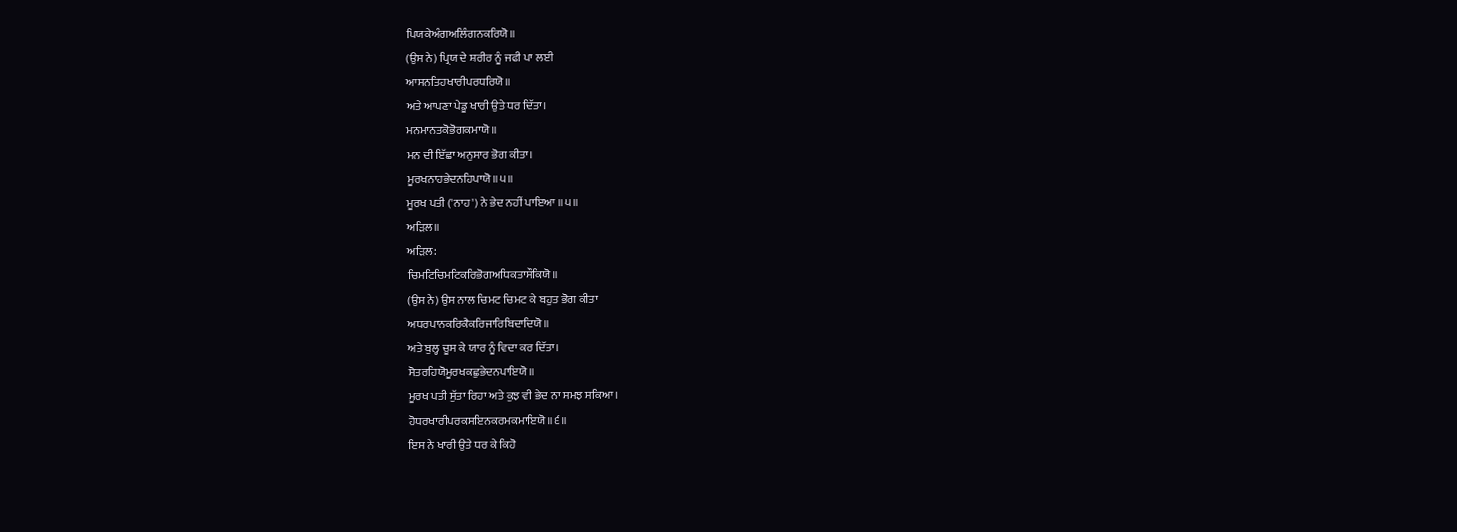ਪਿਯਕੇਅੰਗਅਲਿੰਗਨਕਰਿਯੋ॥
(ਉਸ ਨੇ) ਪ੍ਰਿਯ ਦੇ ਸ਼ਰੀਰ ਨੂੰ ਜਫੀ ਪਾ ਲਈ
ਆਸਨਤਿਹਖਾਰੀਪਰਧਰਿਯੋ॥
ਅਤੇ ਆਪਣਾ ਪੇਡੂ ਖਾਰੀ ਉਤੇ ਧਰ ਦਿੱਤਾ।
ਮਨਮਾਨਤਕੋਭੋਗਕਮਾਯੋ॥
ਮਨ ਦੀ ਇੱਛਾ ਅਨੁਸਾਰ ਭੋਗ ਕੀਤਾ।
ਮੂਰਖਨਾਹਭੇਦਨਹਿਪਾਯੋ॥੫॥
ਮੂਰਖ ਪਤੀ ('ਨਾਹ') ਨੇ ਭੇਦ ਨਹੀਂ ਪਾਇਆ ॥੫॥
ਅੜਿਲ॥
ਅੜਿਲ:
ਚਿਮਟਿਚਿਮਟਿਕਰਿਭੋਗਅਧਿਕਤਾਸੌਕਿਯੋ॥
(ਉਸ ਨੇ) ਉਸ ਨਾਲ ਚਿਮਟ ਚਿਮਟ ਕੇ ਬਹੁਤ ਭੋਗ ਕੀਤਾ
ਅਧਰਪਾਨਕਰਿਕੈਕਰਿਜਾਰਿਬਿਦਾਦਿਯੋ॥
ਅਤੇ ਬੁਲ੍ਹ ਚੂਸ ਕੇ ਯਾਰ ਨੂੰ ਵਿਦਾ ਕਰ ਦਿੱਤਾ।
ਸੋਤਰਹਿਯੋਮੂਰਖਕਛੁਭੇਦਨਪਾਇਯੋ॥
ਮੂਰਖ ਪਤੀ ਸੁੱਤਾ ਰਿਹਾ ਅਤੇ ਕੁਝ ਵੀ ਭੇਦ ਨਾ ਸਮਝ ਸਕਿਆ।
ਹੋਧਰਖਾਰੀਪਰਕਸਇਨਕਰਮਕਮਾਇਯੋ॥੬॥
ਇਸ ਨੇ ਖਾਰੀ ਉਤੇ ਧਰ ਕੇ ਕਿਹੋ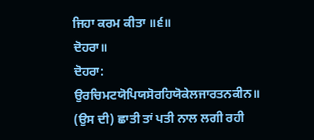ਜਿਹਾ ਕਰਮ ਕੀਤਾ ॥੬॥
ਦੋਹਰਾ॥
ਦੋਹਰਾ:
ਉਰਚਿਮਟਯੋਪਿਯਸੋਰਹਿਯੋਕੇਲਜਾਰਤਨਕੀਨ॥
(ਉਸ ਦੀ) ਛਾਤੀ ਤਾਂ ਪਤੀ ਨਾਲ ਲਗੀ ਰਹੀ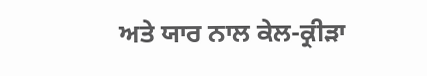ਅਤੇ ਯਾਰ ਨਾਲ ਕੇਲ-ਕ੍ਰੀੜਾ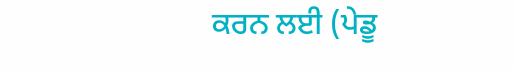ਕਰਨ ਲਈ (ਪੇਡੂ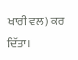ਖਾਰੀ ਵਲ) ਕਰ ਦਿੱਤਾ।